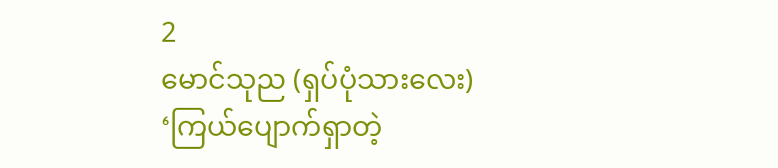2
မောင်သုည (ရှပ်ပုံသားလေး)
‘ကြယ်ပျောက်ရှာတဲ့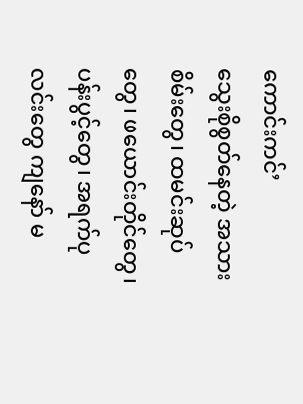ကောင်းကင်’
သွေးစိုစွတ်နေတဲ့ အသားစိမ်းတွေ၊ ထမင်းဆုပ်တွေ၊ ဖယောင်းတိုင်တွေ၊ ပန်းပွင့်တွေ၊ အရက်ပုလင်းတွေ ကျနော် မ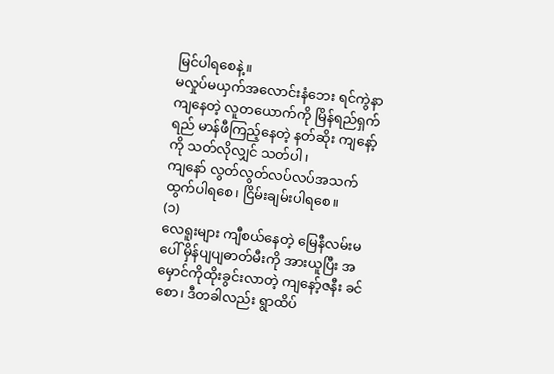မြင်ပါရစေနဲ့။
မလှုပ်မယှက်အလောင်းနံဘေး ရင်ကွဲနာကျနေတဲ့ လူတယောက်ကို မြိန်ရည်ရှက်ရည် မာန်ဖီကြည့်နေတဲ့ နတ်ဆိုး ကျနော့်ကို သတ်လိုလျှင် သတ်ပါ၊
ကျနော် လွတ်လွတ်လပ်လပ်အသက်ထွက်ပါရစေ၊ ငြိမ်းချမ်းပါရစေ။
(၁)
လေရူးများ ကျီစယ်နေတဲ့ မြေနီလမ်းမပေါ် မှိန်ပျပျဓာတ်မီးကို အားယူပြီး အမှောင်ကိုထိုးခွင်းလာတဲ့ ကျနော့်ဇနီး ခင်စော၊ ဒီတခါလည်း ရွာထိပ်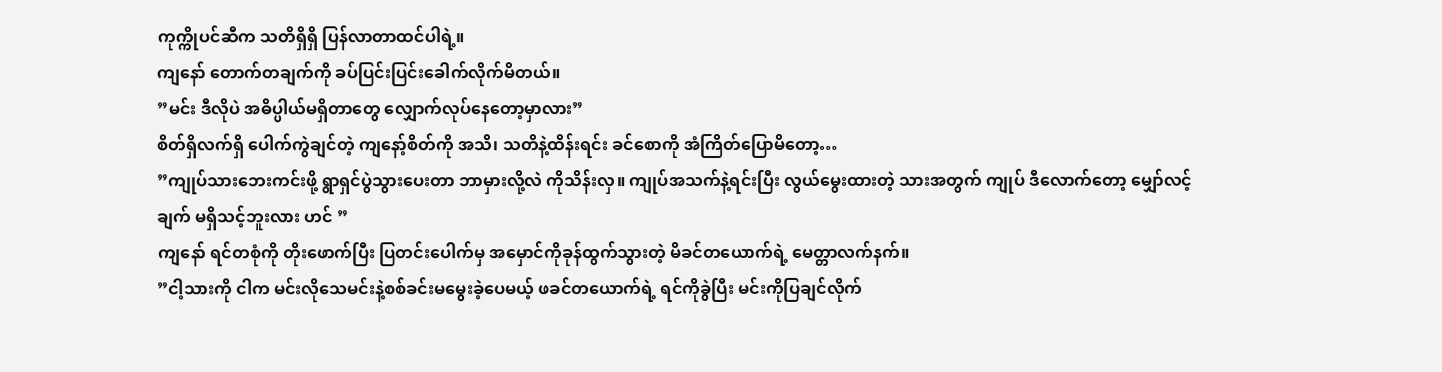ကုက္ကိုပင်ဆီက သတိရှိရှိ ပြန်လာတာထင်ပါရဲ့။
ကျနော် တောက်တချက်ကို ခပ်ပြင်းပြင်းခေါက်လိုက်မိတယ်။
”မင်း ဒီလိုပဲ အဓိပ္ပါယ်မရှိတာတွေ လျှောက်လုပ်နေတော့မှာလား”
စိတ်ရှိလက်ရှိ ပေါက်ကွဲချင်တဲ့ ကျနော့်စိတ်ကို အသိ၊ သတိနဲ့ထိန်းရင်း ခင်စောကို အံကြိတ်ပြောမိတော့…
”ကျုပ်သားဘေးကင်းဖို့ ရွာရှင်ပွဲသွားပေးတာ ဘာမှားလို့လဲ ကိုသိန်းလှ။ ကျုပ်အသက်နဲ့ရင်းပြီး လွယ်မွေးထားတဲ့ သားအတွက် ကျုပ် ဒီလောက်တော့ မျှော်လင့်ချက် မရှိသင့်ဘူးလား ဟင် ”
ကျနော် ရင်တစုံကို တိုးဖောက်ပြီး ပြတင်းပေါက်မှ အမှောင်ကိုခုန်ထွက်သွားတဲ့ မိခင်တယောက်ရဲ့ မေတ္တာလက်နက်။
”ငါ့သားကို ငါက မင်းလိုသေမင်းနဲ့စစ်ခင်းမမွေးခဲ့ပေမယ့် ဖခင်တယောက်ရဲ့ ရင်ကိုခွဲပြီး မင်းကိုပြချင်လိုက်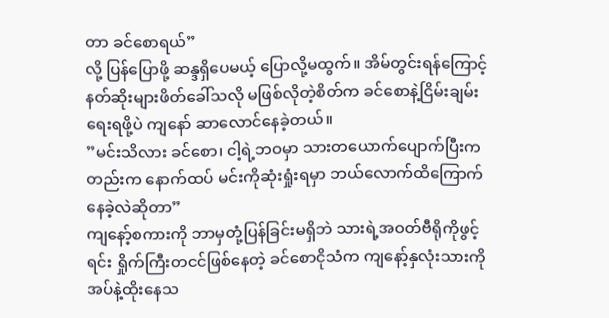တာ ခင်စောရယ်”
လို့ ပြန်ပြောဖို့ ဆန္ဒရှိပေမယ့် ပြောလို့မထွက်။ အိမ်တွင်းရန်ကြောင့် နတ်ဆိုးများဖိတ်ခေါ်သလို မဖြစ်လိုတဲ့စိတ်က ခင်စောနဲ့ငြိမ်းချမ်းရေးရဖို့ပဲ ကျနော် ဆာလောင်နေခဲ့တယ်။
”မင်းသိလား ခင်စော၊ ငါ့ရဲ့ဘဝမှာ သားတယောက်ပျောက်ပြီးကတည်းက နောက်ထပ် မင်းကိုဆုံးရှုံးရမှာ ဘယ်လောက်ထိကြောက်နေခဲ့လဲဆိုတာ”
ကျနော့်စကားကို ဘာမှတုံ့ပြန်ခြင်းမရှိဘဲ သားရဲ့အဝတ်ဗီရိုကိုဖွင့်ရင်း ရှိုက်ကြီးတငင်ဖြစ်နေတဲ့ ခင်စောငိုသံက ကျနော့်နှလုံးသားကို အပ်နဲ့ထိုးနေသ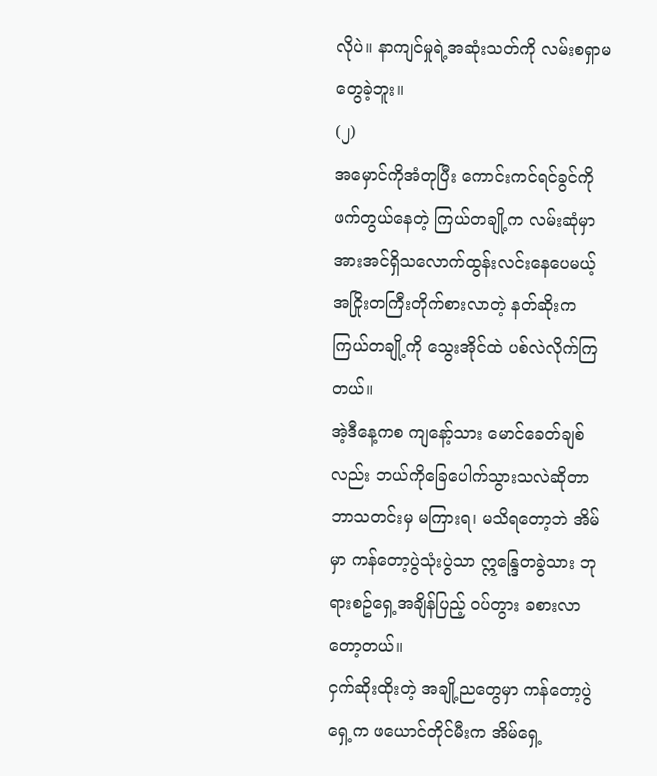လိုပဲ။ နာကျင်မှုရဲ့အဆုံးသတ်ကို လမ်းစရှာမတွေခဲ့ဘူး။
(၂)
အမှောင်ကိုအံတုပြီး ကောင်းကင်ရင်ခွင်ကိုဖက်တွယ်နေတဲ့ ကြယ်တချို့က လမ်းဆုံမှာ အားအင်ရှိသလောက်ထွန်းလင်းနေပေမယ့် အငြိုးတကြီးတိုက်စားလာတဲ့ နတ်ဆိုးက ကြယ်တချို့ကို သွေးအိုင်ထဲ ပစ်လဲလိုက်ကြတယ်။
အဲ့ဒီနေ့ကစ ကျနော့်သား မောင်ခေတ်ချစ်လည်း ဘယ်ကိုခြေပေါက်သွားသလဲဆိုတာ ဘာသတင်းမှ မကြားရ၊ မသိရတော့ဘဲ အိမ်မှာ ကန်တော့ပွဲသုံးပွဲသာ ဣန္ဒြေတခွဲသား ဘုရားစဥ်ရှေ့အချိန်ပြည့် ဝပ်တွား ခစားလာတော့တယ်။
ငှက်ဆိုးထိုးတဲ့ အချို့ညတွေမှာ ကန်တော့ပွဲရှေ့က ဖယောင်တိုင်မီးက အိမ်ရှေ့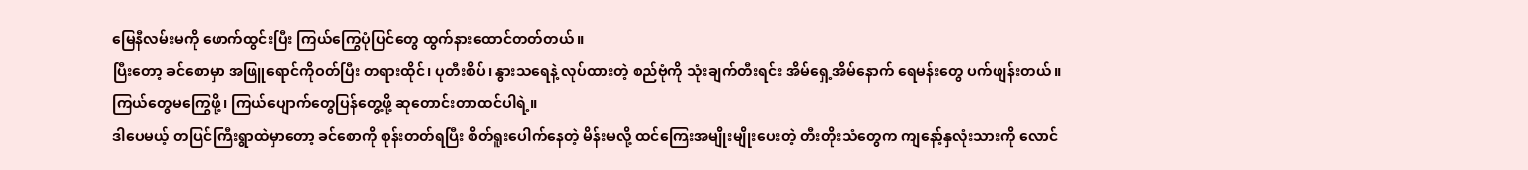မြေနီလမ်းမကို ဖောက်ထွင်းပြီး ကြယ်ကြွေပုံပြင်တွေ ထွက်နားထောင်တတ်တယ်။
ပြီးတော့ ခင်စောမှာ အဖြူရောင်ကိုဝတ်ပြီး တရားထိုင်၊ ပုတီးစိပ်၊ နွားသရေနဲ့ လုပ်ထားတဲ့ စည်ဗုံကို သုံးချက်တီးရင်း အိမ်ရှေ့အိမ်နောက် ရေမန်းတွေ ပက်ဖျန်းတယ်။ ကြယ်တွေမကြွေဖို့၊ ကြယ်ပျောက်တွေပြန်တွေ့ဖို့ ဆုတောင်းတာထင်ပါရဲ့။
ဒါပေမယ့် တပြင်ကြီးရွာထဲမှာတော့ ခင်စောကို စုန်းတတ်ရပြီး စိတ်ရူးပေါက်နေတဲ့ မိန်းမလို့ ထင်ကြေးအမျိုးမျိုးပေးတဲ့ တီးတိုးသံတွေက ကျနော့်နှလုံးသားကို လောင်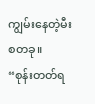ကျွမ်းနေတဲ့မီးစတခု။
“စုန်းတတ်ရ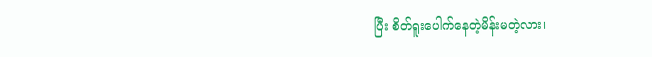ပြီး စိတ်ရူးပေါက်နေတဲ့မိန်းမတဲ့လား၊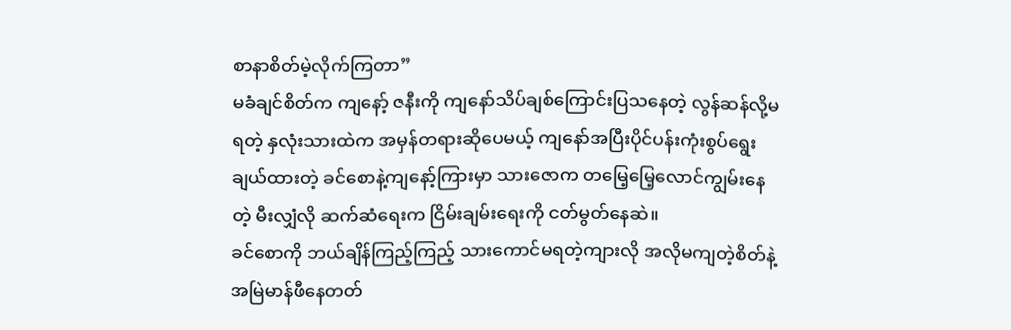စာနာစိတ်မဲ့လိုက်ကြတာ”
မခံချင်စိတ်က ကျနော့် ဇနီးကို ကျနော်သိပ်ချစ်ကြောင်းပြသနေတဲ့ လွန်ဆန်လို့မရတဲ့ နှလုံးသားထဲက အမှန်တရားဆိုပေမယ့် ကျနော်အပြီးပိုင်ပန်းကုံးစွပ်ရွေးချယ်ထားတဲ့ ခင်စောနဲ့ကျနော့်ကြားမှာ သားဇောက တမြေ့မြေ့လောင်ကျွမ်းနေတဲ့ မီးလျှံလို ဆက်ဆံရေးက ငြိမ်းချမ်းရေးကို ငတ်မွတ်နေဆဲ။
ခင်စောကို ဘယ်ချိန်ကြည့်ကြည့် သားကောင်မရတဲ့ကျားလို အလိုမကျတဲ့စိတ်နဲ့ အမြဲမာန်ဖီနေတတ်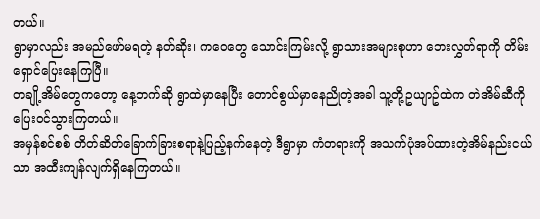တယ်။
ရွာမှာလည်း အမည်ဖော်မရတဲ့ နတ်ဆိုး၊ ကဝေတွေ သောင်းကြမ်းလို့ ရွာသားအများစုဟာ ဘေးလွှတ်ရာကို တိမ်းရှောင်ပြေးနေကြပြီ။
တချို့အိမ်တွေကတော့ နေ့ဘက်ဆို ရွာထဲမှာနေပြီး တောင်စွယ်မှာနေညိုတဲ့အခါ သူ့တို့ဥယျာဥ်ထဲက တဲအိမ်ဆီကို ပြေးဝင်သွားကြတယ်။
အမှန်စင်စစ် တိတ်ဆိတ်ခြောက်ခြားစရာနဲ့ပြည့်နက်နေတဲ့ ဒီရွာမှာ ကံတရားကို အသက်ပုံအပ်ထားတဲ့အိမ်နည်းငယ်သာ အထီးကျန်လျက်ရှိနေကြတယ်။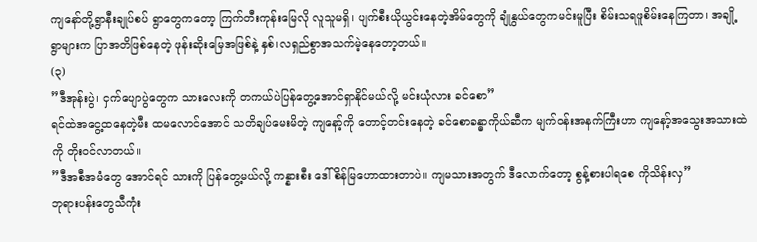ကျနော်တို့ရွာနီးချုပ်စပ် ရွာတွေကတော့ ကြက်တီးကုန်းမြေလို လူသူမရှိ၊ ပျက်စီးယိုယွင်းနေတဲ့အိမ်တွေကို ချုံနွယ်တွေကမင်းမူပြီး စိမ်းသရဖူစိမ်းနေကြတာ၊ အချို့ရွာများက ပြာအတိဖြစ်နေတဲ့ ဖုန်းဆိုးမြေအဖြစ်နဲ့ နှစ်၊လရှည်စွာအသက်မဲ့နေတော့တယ်။
(၃)
”ဒီအုန်းပွဲ၊ ငှက်ပျောပွဲတွေက သားလေးကို တကယ်ပဲပြန်တွေ့အောင်ရှာနိုင်မယ်လို့ မင်းယုံလား ခင်စော”
ရင်ထဲအငွေ့ထနေတဲ့မီး ထမလောင်အောင် သတိချပ်မေးမိတဲ့ ကျနော့်ကို တောင့်တင်းနေတဲ့ ခင်စောခန္ဓာကိုယ်ဆီက မျက်ဝန်းအနက်ကြီးဟာ ကျနော့်အသွေးအသားထဲကို တိုးဝင်လာတယ်။
”ဒီအစီအမံတွေ အောင်ရင် သားကို ပြန်တွေ့မယ်လို့ ကန္နားစီး ဒေါ်စိန်မြဟောထားတာပဲ။ ကျမသားအတွက် ဒီလောက်တော့ စွန့်စားပါရစေ ကိုသိန်းလှ”
ဘုရားပန်းတွေသီကုံး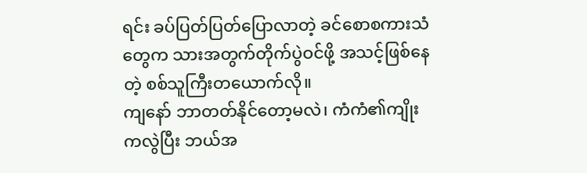ရင်း ခပ်ပြတ်ပြတ်ပြောလာတဲ့ ခင်စောစကားသံတွေက သားအတွက်တိုက်ပွဲဝင်ဖို့ အသင့်ဖြစ်နေတဲ့ စစ်သူကြီးတယောက်လို။
ကျနော် ဘာတတ်နိုင်တော့မလဲ၊ ကံကံ၏ကျိုးကလွဲပြီး ဘယ်အ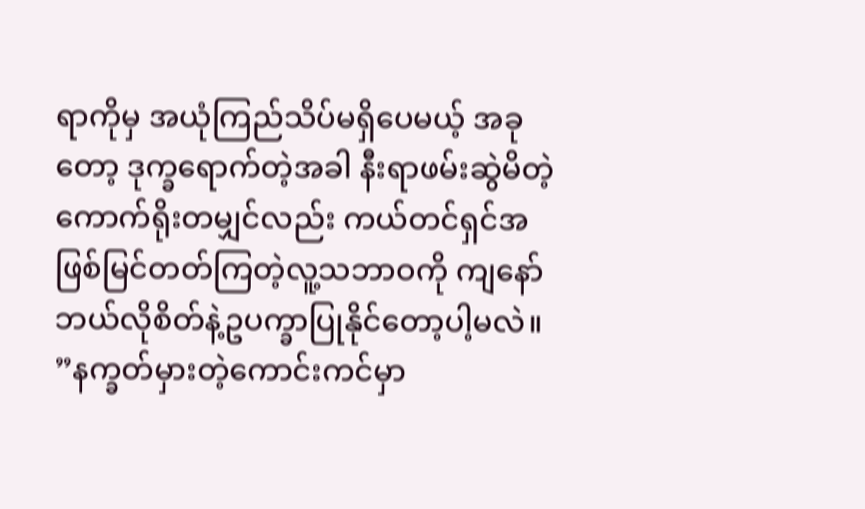ရာကိုမှ အယုံကြည်သိပ်မရှိပေမယ့် အခုတော့ ဒုက္ခရောက်တဲ့အခါ နီးရာဖမ်းဆွဲမိတဲ့ ကောက်ရိုးတမျှင်လည်း ကယ်တင်ရှင်အဖြစ်မြင်တတ်ကြတဲ့လူ့သဘာဝကို ကျနော် ဘယ်လိုစိတ်နဲ့ဥပက္ခာပြုနိုင်တော့ပါ့မလဲ။
”နက္ခတ်မှားတဲ့ကောင်းကင်မှာ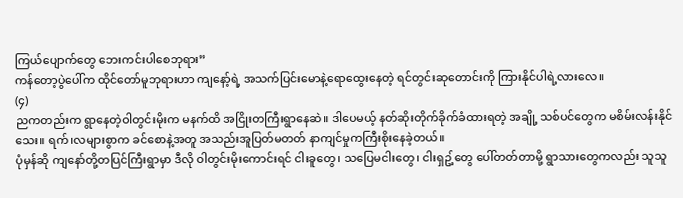ကြယ်ပျောက်တွေ ဘေးကင်းပါစေဘုရား”
ကန်တော့ပွဲပေါ်က ထိုင်တော်မူဘုရားဟာ ကျနော့်ရဲ့ အသက်ပြင်းမောနဲ့ရောထွေးနေတဲ့ ရင်တွင်းဆုတောင်းကို ကြားနိုင်ပါရဲ့လားလေ။
(၄)
ညကတည်းက ရွာနေတဲ့ဝါတွင်းမိုးက မနက်ထိ အငြိုးတကြီးရွာနေဆဲ။ ဒါပေမယ့် နတ်ဆိုးတိုက်ခိုက်ခံထားရတဲ့ အချို့ သစ်ပင်တွေက မစိမ်းလန်းနိုင်သေး။ ရက်၊လများစွာက ခင်စောနဲ့အတူ အသည်းအူပြတ်မတတ် နာကျင်မှုကကြီးစိုးနေခဲ့တယ်။
ပုံမှန်ဆို ကျနော်တို့တပြင်ကြီးရွာမှာ ဒီလို ဝါတွင်းမိုးကောင်းရင် ငါးခူတွေ၊ သပြေမငါးတွေ၊ ငါးရှဥ့်တွေ ပေါ်တတ်တာမို့ ရွာသားတွေကလည်း သူသူ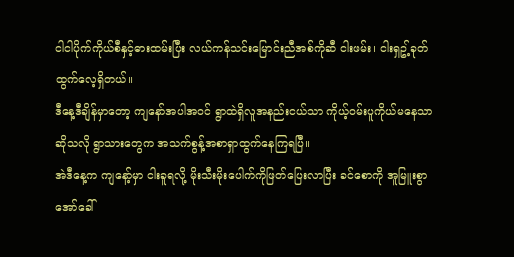ငါငါပိုက်ကိုယ်စီနှင့်ဓားထမ်းပြီး လယ်ကန်သင်းမြောင်းညီအစ်ကိုဆီ ငါးဖမ်း၊ ငါးရှဥ့်ခုတ်ထွက်လေ့ရှိတယ်။
ဒီနေ့ဒီချိန်မှာတော့ ကျနော်အပါအဝင် ရွာထဲရှိလူအနည်းငယ်သာ ကိုယ့်ဝမ်းပူကိုယ်မနေသာဆိုသလို ရွာသားတွေက အသက်စွန့်အစာရှာထွက်နေကြရပြီ။
အဲဒီနေ့က ကျနော့်မှာ ငါးခူရလို့ မိုးသီးမိုးပေါက်ကိုဖြတ်ပြေးလာပြီး ခင်စောကို အူမြူးစွာအော်ခေါ်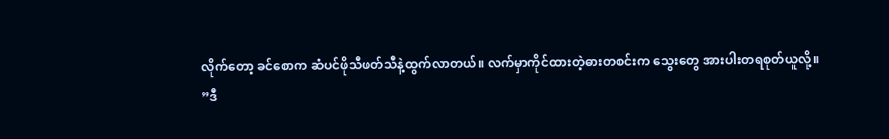လိုက်တော့ ခင်စောက ဆံပင်ဖိုသီဖတ်သီနဲ့ထွက်လာတယ်။ လက်မှာကိုင်ထားတဲ့ဓားတစင်းက သွေးတွေ အားပါးတရစုတ်ယူလို့။
”ဒီ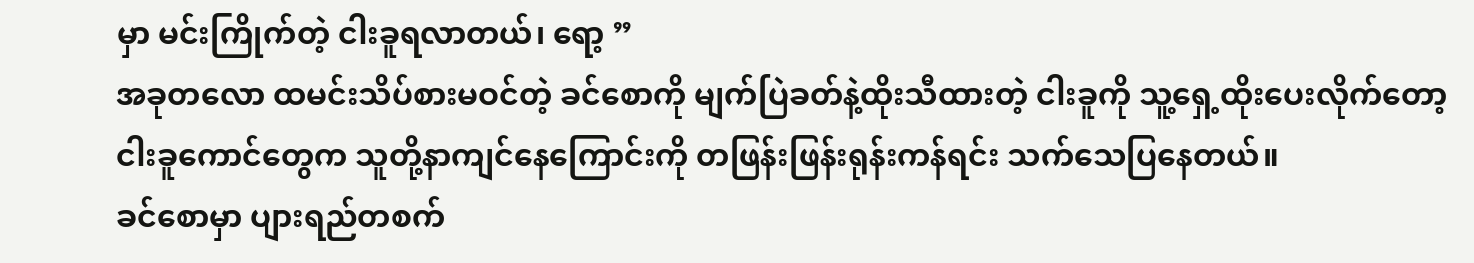မှာ မင်းကြိုက်တဲ့ ငါးခူရလာတယ်၊ ရော့ ”
အခုတလော ထမင်းသိပ်စားမဝင်တဲ့ ခင်စောကို မျက်ပြဲခတ်နဲ့ထိုးသီထားတဲ့ ငါးခူကို သူ့ရှေ့ထိုးပေးလိုက်တော့ ငါးခူကောင်တွေက သူတို့နာကျင်နေကြောင်းကို တဖြန်းဖြန်းရုန်းကန်ရင်း သက်သေပြနေတယ်။
ခင်စောမှာ ပျားရည်တစက်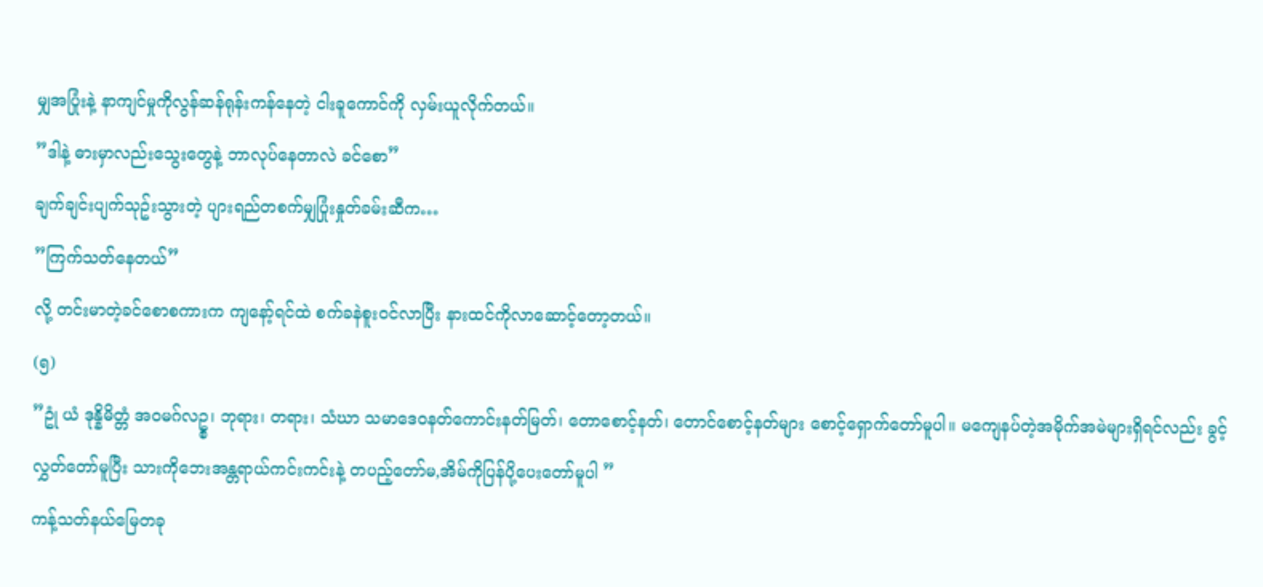မျှအပြုံးနဲ့ နာကျင်မှုကိုလွန်ဆန်ရုန်းကန်နေတဲ့ ငါးခူကောင်ကို လှမ်းယူလိုက်တယ်။
”ဒါနဲ့ ဓားမှာလည်းသွေးတွေနဲ့ ဘာလုပ်နေတာလဲ ခင်စော”
ချက်ချင်းပျက်သုဥ်းသွားတဲ့ ပျားရည်တစက်မျှပြုံးနှုတ်ခမ်းဆီက…
”ကြက်သတ်နေတယ်”
လို့ တင်းမာတဲ့ခင်စောစကားက ကျနော့်ရင်ထဲ စက်ခနဲစူးဝင်လာပြီး နားထင်ကိုလာဆောင့်တော့တယ်။
(၅)
”ဥုံ ယံ ဒုန္နိမိတ္တံ အဝမဂ်လဥ္စ၊ ဘုရား၊ တရား၊ သံဃာ သမာဒေဝနတ်ကောင်းနတ်မြတ်၊ တောစောင့်နတ်၊ တောင်စောင့်နတ်များ စောင့်ရှောက်တော်မူပါ။ မကျေနပ်တဲ့အမိုက်အမဲများရှိရင်လည်း ခွင့်လွှတ်တော်မူပြီး သားကိုဘေးအန္တရာယ်ကင်းကင်းနဲ့ တပည့်တော်မ,အိမ်ကိုပြန်ပို့ပေးတော်မူပါ ”
ကန့်သတ်နယ်မြေတခု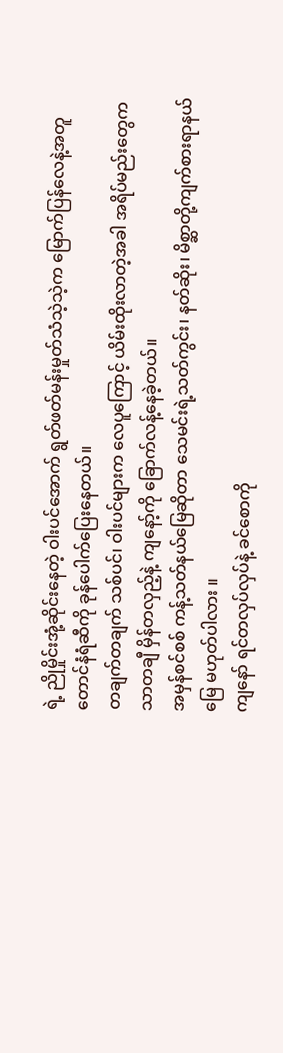ရဲ့ ညိုမှိုင်းအုံ့ဆိုင်းနေတဲ့ ဝါးပင်အောက် ရွတ်ဖတ်မန်းမှုတ်သံသဲ့သဲ့က မြောက်ပြန်လေနဲ့အတူ တောင်နံရံဆီကို ခုန်ပေါက်ပြေးနေတယ်။
တချက်တချက် သစ်ပင်၊ ဝါးပင်များက လေပူကြောင့် ယိမ်းထိုးလာတဲ့အခါ အရိပ်မည်းတွေက သာတချီ မှိန်တလှည့်နဲ့ ကျနော့်ကို ခြောက်လန့်နေခဲ့တယ်။
အမှန်စင်စစ် ကန့်သတ်နယ်မြေဆိုတာ သေမင်းရဲ့သတ်ကွင်း၊ နတ်ဆိုး၊ မိစ္ဆာတို့ကျက်စားရာနယ်မြေ မဟုတ်ပါလား ။
ကျနော် ရင်တလှပ်လှပ်နဲ့ ခင်စောကို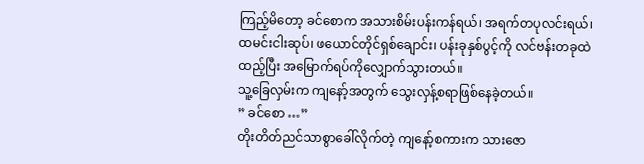ကြည့်မိတော့ ခင်စောက အသားစိမ်းပန်းကန်ရယ်၊ အရက်တပုလင်းရယ်၊ ထမင်းငါးဆုပ်၊ ဖယောင်တိုင်ရှစ်ချောင်း၊ ပန်းခုနှစ်ပွင့်ကို လင်ဗန်းတခုထဲထည့်ပြီး အမြောက်ရပ်ကိုလျှောက်သွားတယ်။
သူ့ခြေလှမ်းက ကျနော့်အတွက် သွေးလှန့်စရာဖြစ်နေခဲ့တယ်။
” ခင်စော …”
တိုးတိတ်ညင်သာစွာခေါ်လိုက်တဲ့ ကျနော့်စကားက သားဇော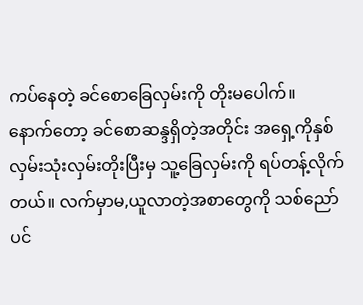ကပ်နေတဲ့ ခင်စောခြေလှမ်းကို တိုးမပေါက်။
နောက်တော့ ခင်စောဆန္ဒရှိတဲ့အတိုင်း အရှေ့ကိုနှစ်လှမ်းသုံးလှမ်းတိုးပြီးမှ သူ့ခြေလှမ်းကို ရပ်တန့်လိုက်တယ်။ လက်မှာမ,ယူလာတဲ့အစာတွေကို သစ်ညော်ပင်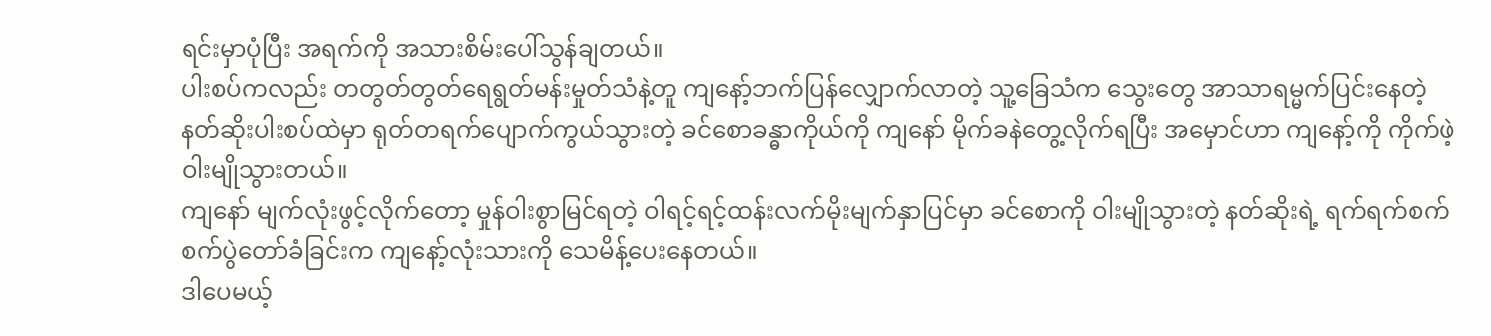ရင်းမှာပုံပြီး အရက်ကို အသားစိမ်းပေါ်သွန်ချတယ်။
ပါးစပ်ကလည်း တတွတ်တွတ်ရေရွတ်မန်းမှုတ်သံနဲ့တူ ကျနော့်ဘက်ပြန်လျှောက်လာတဲ့ သူ့ခြေသံက သွေးတွေ အာသာရမ္မက်ပြင်းနေတဲ့ နတ်ဆိုးပါးစပ်ထဲမှာ ရုတ်တရက်ပျောက်ကွယ်သွားတဲ့ ခင်စောခန္ဓာကိုယ်ကို ကျနော် မိုက်ခနဲတွေ့လိုက်ရပြီး အမှောင်ဟာ ကျနော့်ကို ကိုက်ဖဲ့ဝါးမျိုသွားတယ်။
ကျနော် မျက်လုံးဖွင့်လိုက်တော့ မှုန်ဝါးစွာမြင်ရတဲ့ ဝါရင့်ရင့်ထန်းလက်မိုးမျက်နှာပြင်မှာ ခင်စောကို ဝါးမျိုသွားတဲ့ နတ်ဆိုးရဲ့ ရက်ရက်စက်စက်ပွဲတော်ခံခြင်းက ကျနော့်လုံးသားကို သေမိန့်ပေးနေတယ်။
ဒါပေမယ့်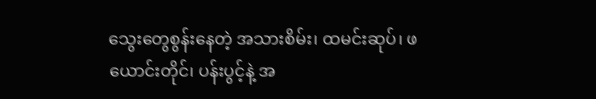သွေးတွေစွန်းနေတဲ့ အသားစိမ်း၊ ထမင်းဆုပ်၊ ဖယောင်းတိုင်၊ ပန်းပွင့်နဲ့ အ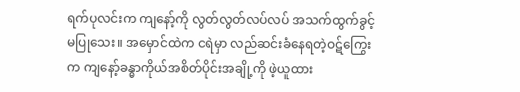ရက်ပုလင်းက ကျနော့်ကို လွတ်လွတ်လပ်လပ် အသက်ထွက်ခွင့်မပြုသေး။ အမှောင်ထဲက ငရဲမှာ လည်ဆင်းခံနေရတဲ့ဝဋ်ကြွေးက ကျနော့်ခန္ဓာကိုယ်အစိတ်ပိုင်းအချို့ကို ဖဲ့ယူထား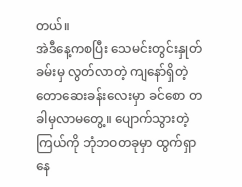တယ်။
အဲဒီနေ့ကစပြီး သေမင်းတွင်းနှုတ်ခမ်းမှ လွတ်လာတဲ့ ကျနော်ရှိတဲ့တောဆေးခန်းလေးမှာ ခင်စော တခါမှလာမတွေ့။ ပျောက်သွားတဲ့ကြယ်ကို ဘုံဘဝတခုမှာ ထွက်ရှာနေ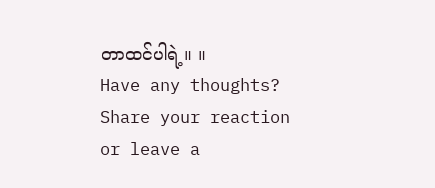တာထင်ပါရဲ့။ ။
Have any thoughts?
Share your reaction or leave a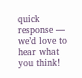quick response — we’d love to hear what you think!